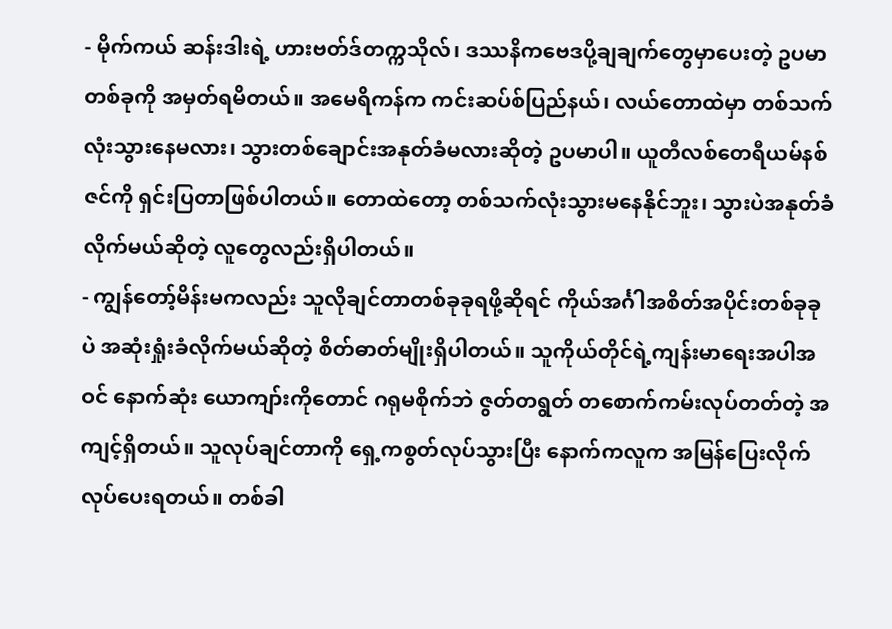- မိုက်ကယ် ဆန်းဒါးရဲ့ ဟားဗတ်ဒ်တက္ကသိုလ်၊ ဒဿနိကဗေဒပို့ချချက်တွေမှာပေးတဲ့ ဥပမာတစ်ခုကို အမှတ်ရမိတယ်။ အမေရိကန်က ကင်းဆပ်စ်ပြည်နယ်၊ လယ်တောထဲမှာ တစ်သက်လုံးသွားနေမလား၊ သွားတစ်ချောင်းအနုတ်ခံမလားဆိုတဲ့ ဥပမာပါ။ ယူတီလစ်တေရီယမ်နစ်ဇင်ကို ရှင်းပြတာဖြစ်ပါတယ်။ တောထဲတော့ တစ်သက်လုံးသွားမနေနိုင်ဘူး၊ သွားပဲအနုတ်ခံလိုက်မယ်ဆိုတဲ့ လူတွေလည်းရှိပါတယ်။
- ကျွန်တော့်မိန်းမကလည်း သူလိုချင်တာတစ်ခုခုရဖို့ဆိုရင် ကိုယ်အင်္ဂါအစိတ်အပိုင်းတစ်ခုခုပဲ အဆုံးရှုံးခံလိုက်မယ်ဆိုတဲ့ စိတ်ဓာတ်မျိုးရှိပါတယ်။ သူကိုယ်တိုင်ရဲ့ကျန်းမာရေးအပါအဝင် နောက်ဆုံး ယောကျာ်းကိုတောင် ဂရုမစိုက်ဘဲ ဇွတ်တရွတ် တစောက်ကမ်းလုပ်တတ်တဲ့ အကျင့်ရှိတယ်။ သူလုပ်ချင်တာကို ရှေ့ကစွတ်လုပ်သွားပြီး နောက်ကလူက အမြန်ပြေးလိုက် လုပ်ပေးရတယ်။ တစ်ခါ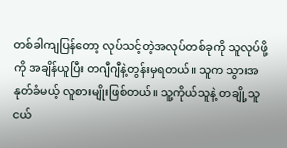တစ်ခါကျပြန်တော့ လုပ်သင့်တဲ့အလုပ်တစ်ခုကို သူလုပ်ဖို့ကို အချိန်ယူပြီး တဂျီဂျီနဲ့တွန်းမှရတယ်။ သူက သွားအနုတ်ခံမယ့် လူစားမျိုးဖြစ်တယ်။ သူ့ကိုယ်သူနဲ့ တချို့သူငယ်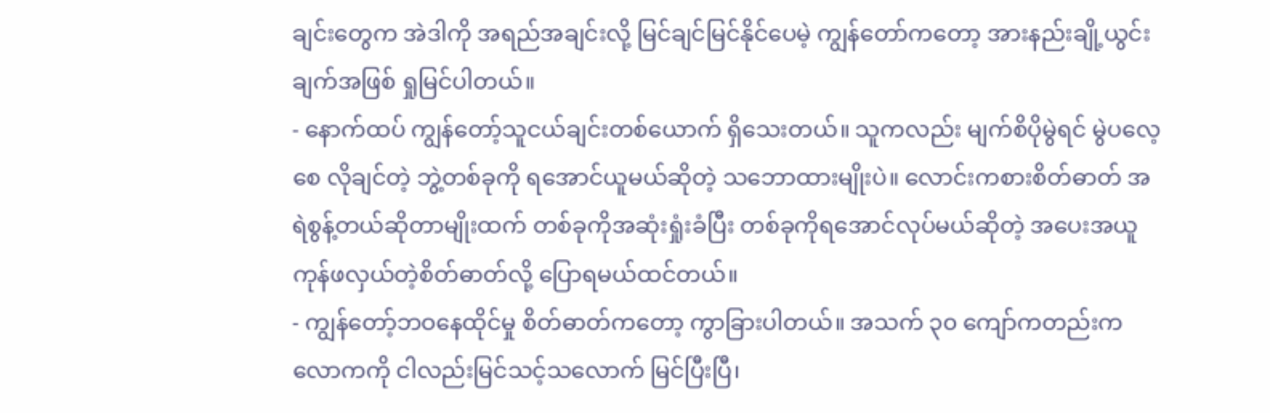ချင်းတွေက အဲဒါကို အရည်အချင်းလို့ မြင်ချင်မြင်နိုင်ပေမဲ့ ကျွန်တော်ကတော့ အားနည်းချို့ယွင်းချက်အဖြစ် ရှုမြင်ပါတယ်။
- နောက်ထပ် ကျွန်တော့်သူငယ်ချင်းတစ်ယောက် ရှိသေးတယ်။ သူကလည်း မျက်စိပိုမွဲရင် မွဲပလေ့စေ လိုချင်တဲ့ ဘွဲ့တစ်ခုကို ရအောင်ယူမယ်ဆိုတဲ့ သဘောထားမျိုးပဲ။ လောင်းကစားစိတ်ဓာတ် အရဲစွန့်တယ်ဆိုတာမျိုးထက် တစ်ခုကိုအဆုံးရှုံးခံပြီး တစ်ခုကိုရအောင်လုပ်မယ်ဆိုတဲ့ အပေးအယူ ကုန်ဖလှယ်တဲ့စိတ်ဓာတ်လို့ ပြောရမယ်ထင်တယ်။
- ကျွန်တော့်ဘဝနေထိုင်မှု စိတ်ဓာတ်ကတော့ ကွာခြားပါတယ်။ အသက် ၃၀ ကျော်ကတည်းက လောကကို ငါလည်းမြင်သင့်သလောက် မြင်ပြီးပြီ၊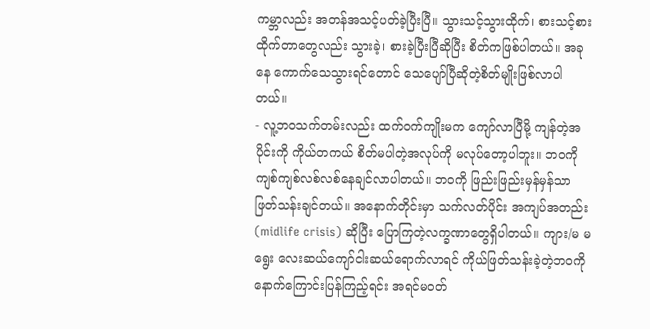ကမ္ဘာလည်း အတန်အသင့်ပတ်ခဲ့ပြီးပြီ။ သွားသင့်သွားထိုက်၊ စားသင့်စားထိုက်တာတွေလည်း သွားခဲ့၊ စားခဲ့ပြီးပြီဆိုပြီး စိတ်ကဖြစ်ပါတယ်။ အခုနေ ကောက်သေသွားရင်တောင် သေပျော်ပြီဆိုတဲ့စိတ်မျိုးဖြစ်လာပါတယ်။
- လူ့ဘဝသက်တမ်းလည်း ထက်ဝက်ကျိုးမက ကျော်လာပြီမို့ ကျန်တဲ့အပိုင်းကို ကိုယ်တကယ် စိတ်မပါတဲ့အလုပ်ကို မလုပ်တော့ပါဘူး။ ဘဝကို ကျစ်ကျစ်လစ်လစ်နေချင်လာပါတယ်။ ဘဝကို ဖြည်းဖြည်းမှန်မှန်သာ ဖြတ်သန်းချင်တယ်။ အနောက်တိုင်းမှာ သက်လတ်ပိုင်း အကျပ်အတည်း (midlife crisis) ဆိုပြီး ပြောကြတဲ့လက္ခဏာတွေရှိပါတယ်။ ကျား/မ မရွေး လေးဆယ်ကျော်ငါးဆယ်ရောက်လာရင် ကိုယ်ဖြတ်သန်းခဲ့တဲ့ဘဝကို နောက်ကြောင်းပြန်ကြည့်ရင်း အရင်မဝတ်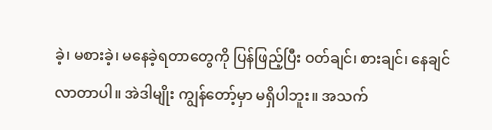ခဲ့၊ မစားခဲ့၊ မနေခဲ့ရတာတွေကို ပြန်ဖြည့်ပြီး ဝတ်ချင်၊ စားချင်၊ နေချင်လာတာပါ။ အဲဒါမျိုး ကျွန်တော့်မှာ မရှိပါဘူး။ အသက်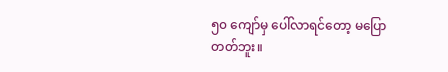၅၀ ကျော်မှ ပေါ်လာရင်တော့ မပြောတတ်ဘူး။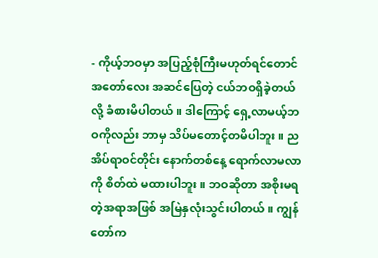- ကိုယ့်ဘဝမှာ အပြည့်စုံကြီးမဟုတ်ရင်တောင် အတော်လေး အဆင်ပြေတဲ့ ငယ်ဘဝရှိခဲ့တယ်လို့ ခံစားမိပါတယ်။ ဒါကြောင့် ရှေ့လာမယ့်ဘဝကိုလည်း ဘာမှ သိပ်မတောင့်တမိပါဘူး။ ညအိပ်ရာဝင်တိုင်း နောက်တစ်နေ့ ရောက်လာမလာကို စိတ်ထဲ မထားပါဘူး။ ဘဝဆိုတာ အစိုးမရတဲ့အရာအဖြစ် အမြဲနှလုံးသွင်းပါတယ်။ ကျွန်တော်က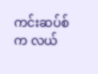ကင်းဆပ်စ်က လယ်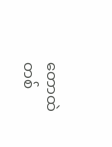တောထဲ တစ်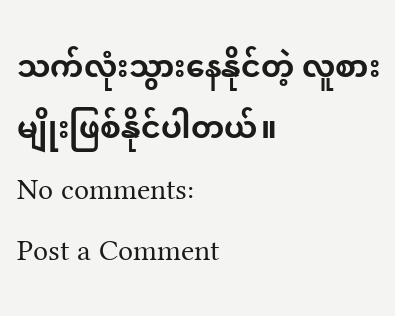သက်လုံးသွားနေနိုင်တဲ့ လူစားမျိုးဖြစ်နိုင်ပါတယ်။
No comments:
Post a Comment